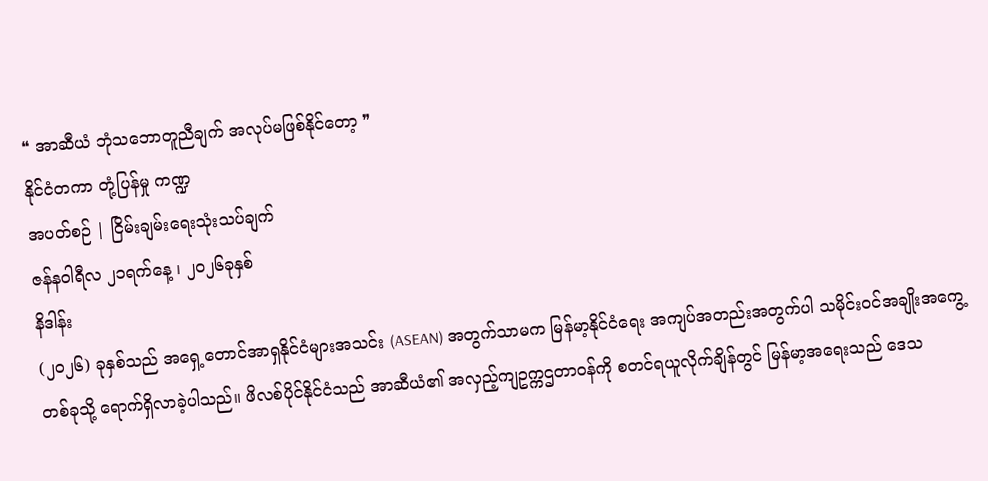❝ အာဆီယံ ဘုံသဘောတူညီချက် အလုပ်မဖြစ်နိုင်တော့ ❞
နိုင်ငံတကာ တုံ့ပြန်မှု ကဏ္ဍ
အပတ်စဉ် | ငြိမ်းချမ်းရေးသုံးသပ်ချက်
ဇန်နဝါရီလ ၂၁ရက်နေ့ ၊ ၂၀၂၆ခုနှစ်
နိဒါန်း
(၂၀၂၆) ခုနှစ်သည် အရှေ့တောင်အာရှနိုင်ငံများအသင်း (ASEAN) အတွက်သာမက မြန်မာ့နိုင်ငံရေး အကျပ်အတည်းအတွက်ပါ သမိုင်းဝင်အချိုးအကွေ့တစ်ခုသို့ ရောက်ရှိလာခဲ့ပါသည်။ ဖိလစ်ပိုင်နိုင်ငံသည် အာဆီယံ၏ အလှည့်ကျဥက္ကဌတာဝန်ကို စတင်ရယူလိုက်ချိန်တွင် မြန်မာ့အရေးသည် ဒေသ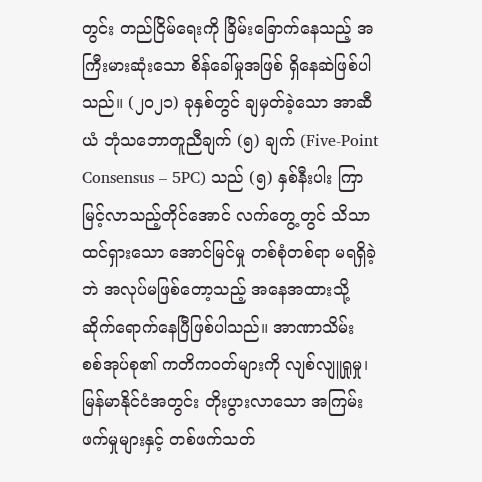တွင်း တည်ငြိမ်ရေးကို ခြိမ်းခြောက်နေသည့် အကြီးမားဆုံးသော စိန်ခေါ်မှုအဖြစ် ရှိနေဆဲဖြစ်ပါသည်။ (၂၀၂၁) ခုနှစ်တွင် ချမှတ်ခဲ့သော အာဆီယံ ဘုံသဘောတူညီချက် (၅) ချက် (Five-Point Consensus – 5PC) သည် (၅) နှစ်နီးပါး ကြာမြင့်လာသည့်တိုင်အောင် လက်တွေ့တွင် သိသာထင်ရှားသော အောင်မြင်မှု တစ်စုံတစ်ရာ မရရှိခဲ့ဘဲ အလုပ်မဖြစ်တော့သည့် အနေအထားသို့ ဆိုက်ရောက်နေပြီဖြစ်ပါသည်။ အာဏာသိမ်း စစ်အုပ်စု၏ ကတိကဝတ်များကို လျစ်လျူရှုမှု၊ မြန်မာနိုင်ငံအတွင်း တိုးပွားလာသော အကြမ်းဖက်မှုများနှင့် တစ်ဖက်သတ်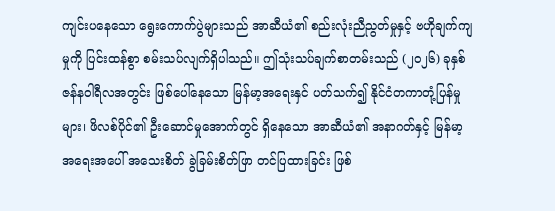ကျင်းပနေသော ရွေးကောက်ပွဲများသည် အာဆီယံ၏ စည်းလုံးညီညွတ်မှုနှင့် ဗဟိုချက်ကျမှုကို ပြင်းထန်စွာ စမ်းသပ်လျက်ရှိပါသည်။ ဤသုံးသပ်ချက်စာတမ်းသည် (၂၀၂၆) ခုနှစ် ဇန်နဝါရီလအတွင်း ဖြစ်ပေါ်နေသော မြန်မာ့အရေးနှင် ပတ်သက်၍ နိုင်ငံတကာတုံ့ပြန်မှုများ၊ ဖိလစ်ပိုင်၏ ဦးဆောင်မှုအောက်တွင် ရှိနေသော အာဆီယံ၏ အနာဂတ်နှင့် မြန်မာ့အရေးအပေါ် အသေးစိတ် ခွဲခြမ်းစိတ်ဖြာ တင်ပြထားခြင်း ဖြစ်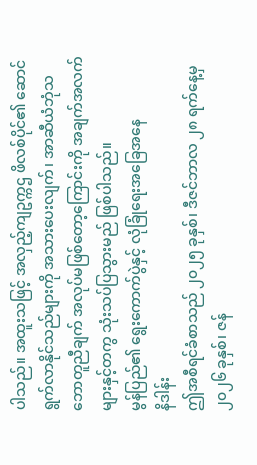ပါသည်။ အထူးသဖြင့် အလှည့်ကျဥက္ကဌ ဖိလစ်ပိုင်၏ ဆောင်ရွက်လာနိုင်သည်များကို အသားပေးလျက်၊ အာဆီယံဘုံသဘောတူညီချက် အလုပ်မဖြစ်တော့ကြောင်းကို အချက်အလက်များနှင့်တကွ သုံးသပ်ပြသွားမည် ဖြစ်ပါသည်။
မွန်ပြည်၏ ရွေးကောက်ပွဲနှင့် လုံခြုံရေးအခြေအနေ
နိဒါန်း
ဤအစီရင်ခံစာသည် ၂၀၂၅ ခုနှစ်၊ ဒီဇင်ဘာလ ၂၈ ရက်နေ့မှ ၂၀၂၆ ခုနှစ်၊ ဇန်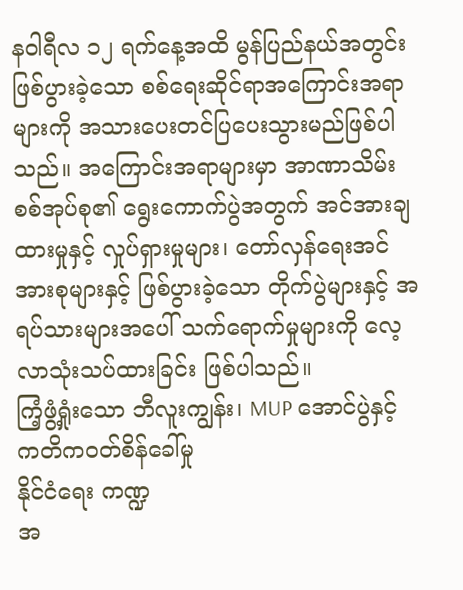နဝါရီလ ၁၂ ရက်နေ့အထိ မွန်ပြည်နယ်အတွင်း ဖြစ်ပွားခဲ့သော စစ်ရေးဆိုင်ရာအကြောင်းအရာများကို အသားပေးတင်ပြပေးသွားမည်ဖြစ်ပါသည်။ အကြောင်းအရာများမှာ အာဏာသိမ်းစစ်အုပ်စု၏ ရွေးကောက်ပွဲအတွက် အင်အားချထားမှုနှင့် လှုပ်ရှားမှုများ၊ တော်လှန်ရေးအင်အားစုများနှင့် ဖြစ်ပွားခဲ့သော တိုက်ပွဲများနှင့် အရပ်သားများအပေါ် သက်ရောက်မှုများကို လေ့လာသုံးသပ်ထားခြင်း ဖြစ်ပါသည်။
ကြံ့ဖွံ့ရှုံးသော ဘီလူးကျွန်း၊ MUP အောင်ပွဲနှင့် ကတိကဝတ်စိန်ခေါ်မှု
နိုင်ငံရေး ကဏ္ဍ
အ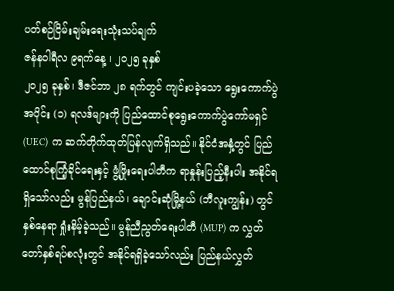ပတ်စဉ်ငြိမ်းချမ်းရေးသုံးသပ်ချက်
ဇန်နဝါရီလ ၉ရက်နေ့ ၊ ၂၀၂၅ ခုနှစ်
၂၀၂၅ ခုနှစ်၊ ဒီဇင်ဘာ ၂၈ ရက်တွင် ကျင်းပခဲ့သော ရွေးကောက်ပွဲ အပိုင်း (၁) ရလဒ်များကို ပြည်ထောင်စုရွေးကောက်ပွဲကော်မရှင် (UEC) က ဆက်တိုက်ထုတ်ပြန်လျက်ရှိသည်။ နိုင်ငံအနှံ့တွင် ပြည်ထောင်စုကြံ့ခိုင်ရေးနှင့် ဖွံ့ဖြိုးရေးပါတီက ရာနှုန်းပြည့်နီးပါး အနိုင်ရရှိသော်လည်း မွန်ပြည်နယ်၊ ချောင်းဆုံမြို့နယ် (ဘီလူးကျွန်း) တွင် နှစ်နေရာ ရှုံးနိမ့်ခဲ့သည်။ မွန်ညီညွတ်ရေးပါတီ (MUP) က လွှတ်တော်နှစ်ရပ်စလုံးတွင် အနိုင်ရရှိခဲ့သော်လည်း ပြည်နယ်လွှတ်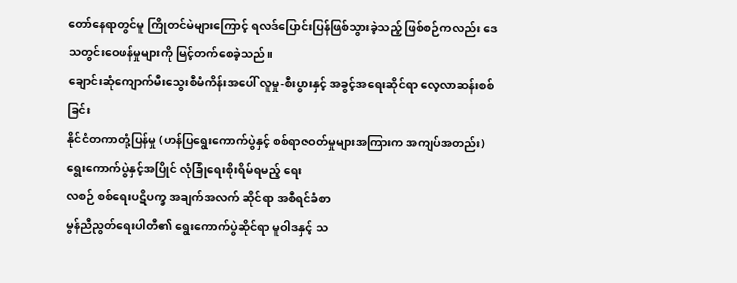တော်နေရာတွင်မူ ကြိုတင်မဲများကြောင့် ရလဒ်ပြောင်းပြန်ဖြစ်သွားခဲ့သည့် ဖြစ်စဉ်ကလည်း ဒေသတွင်းဝေဖန်မှုများကို မြင့်တက်စေခဲ့သည်။
ချောင်းဆုံကျောက်မီးသွေးစီမံကိန်းအပေါ် လူမှု-စီးပွားနှင့် အခွင့်အရေးဆိုင်ရာ လေ့လာဆန်းစစ်ခြင်း
နိုင်ငံတကာတုံ့ပြန်မှု (ဟန်ပြရွေးကောက်ပွဲနှင့် စစ်ရာဇဝတ်မှုများအကြားက အကျပ်အတည်း)
ရွေးကောက်ပွဲနှင့်အပြိုင် လုံခြုံရေးစိုးရိမ်ရမည့် ရေး
လစဉ် စစ်ရေးပဋိပက္ခ အချက်အလက် ဆိုင်ရာ အစီရင်ခံစာ
မွန်ညီညွတ်ရေးပါတီ၏ ရွေးကောက်ပွဲဆိုင်ရာ မူဝါဒနှင့် သ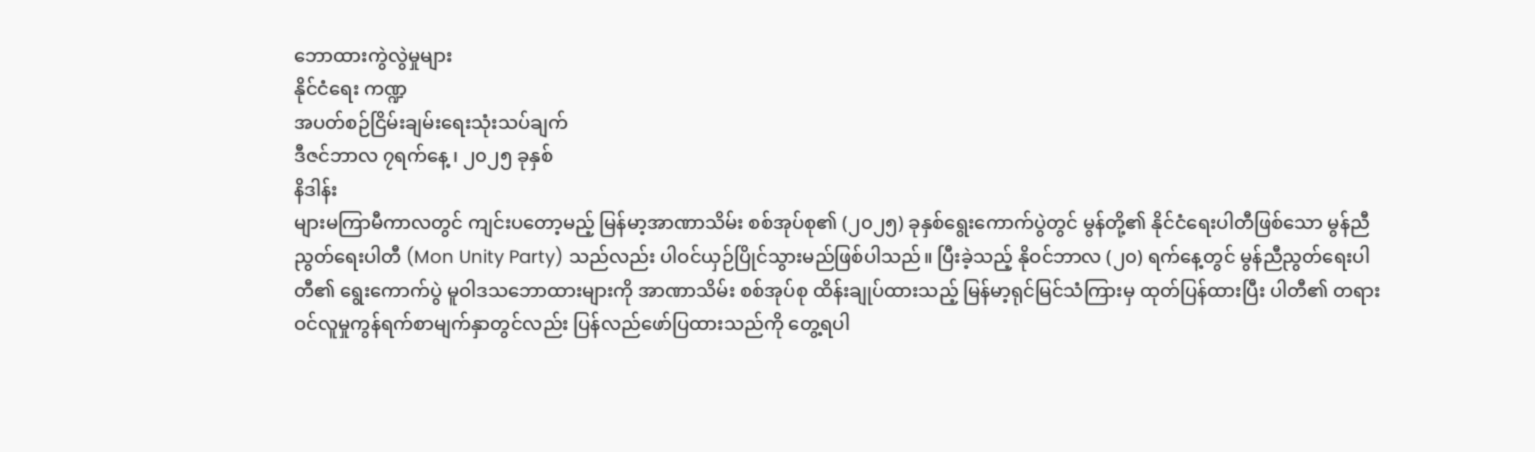ဘောထားကွဲလွဲမှုများ
နိုင်ငံရေး ကဏ္ဍ
အပတ်စဉ်ငြိမ်းချမ်းရေးသုံးသပ်ချက်
ဒီဇင်ဘာလ ၇ရက်နေ့ ၊ ၂၀၂၅ ခုနှစ်
နိဒါန်း
များမကြာမီကာလတွင် ကျင်းပတော့မည့် မြန်မာ့အာဏာသိမ်း စစ်အုပ်စု၏ (၂၀၂၅) ခုနှစ်ရွေးကောက်ပွဲတွင် မွန်တို့၏ နိုင်ငံရေးပါတီဖြစ်သော မွန်ညီညွတ်ရေးပါတီ (Mon Unity Party) သည်လည်း ပါဝင်ယှဉ်ပြိုင်သွားမည်ဖြစ်ပါသည်။ ပြီးခဲ့သည့် နိုဝင်ဘာလ (၂၀) ရက်နေ့တွင် မွန်ညီညွတ်ရေးပါတီ၏ ရွေးကောက်ပွဲ မူဝါဒသဘောထားများကို အာဏာသိမ်း စစ်အုပ်စု ထိန်းချုပ်ထားသည့် မြန်မာ့ရုင်မြင်သံကြားမှ ထုတ်ပြန်ထားပြီး ပါတီ၏ တရားဝင်လူမှုကွန်ရက်စာမျက်နှာတွင်လည်း ပြန်လည်ဖော်ပြထားသည်ကို တွေ့ရပါ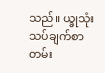သည်။ ယ္ခုသုံးသပ်ချက်စာတမ်း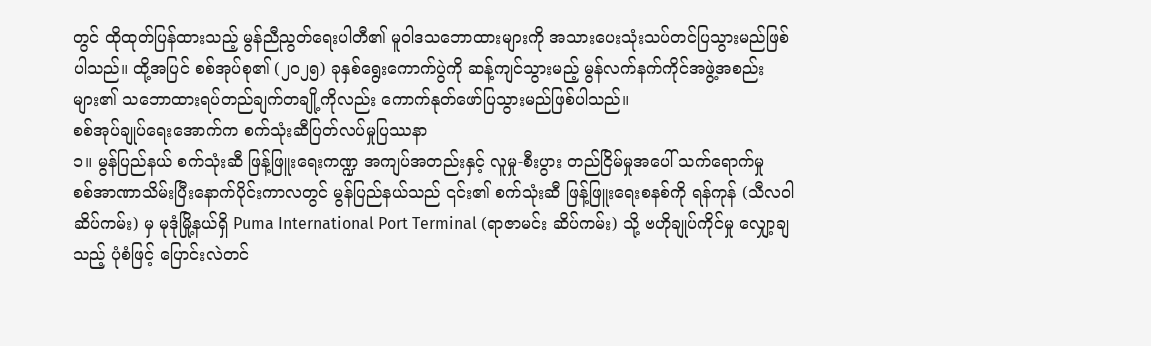တွင် ထိုထုတ်ပြန်ထားသည့် မွန်ညီညွတ်ရေးပါတီ၏ မူဝါဒသဘောထားများကို အသားပေးသုံးသပ်တင်ပြသွားမည်ဖြစ်ပါသည်။ ထို့အပြင် စစ်အုပ်စု၏ (၂၀၂၅) ခုနှစ်ရွေးကောက်ပွဲကို ဆန့်ကျင်သွားမည့် မွန်လက်နက်ကိုင်အဖွဲ့အစည်းများ၏ သဘောထားရပ်တည်ချက်တချို့ကိုလည်း ကောက်နုတ်ဖော်ပြသွားမည်ဖြစ်ပါသည်။
စစ်အုပ်ချုပ်ရေးအောက်က စက်သုံးဆီပြတ်လပ်မှုပြဿနာ
၁။ မွန်ပြည်နယ် စက်သုံးဆီ ဖြန့်ဖြူးရေးကဏ္ဍ အကျပ်အတည်းနှင့် လူမှု-စီးပွား တည်ငြိမ်မှုအပေါ် သက်ရောက်မှု
စစ်အာဏာသိမ်းပြီးနောက်ပိုင်းကာလတွင် မွန်ပြည်နယ်သည် ၎င်း၏ စက်သုံးဆီ ဖြန့်ဖြူးရေးစနစ်ကို ရန်ကုန် (သီလဝါဆိပ်ကမ်း) မှ မုဒုံမြို့နယ်ရှိ Puma International Port Terminal (ရာဇာမင်း ဆိပ်ကမ်း) သို့ ဗဟိုချုပ်ကိုင်မှု လျှော့ချသည့် ပုံစံဖြင့် ပြောင်းလဲတင်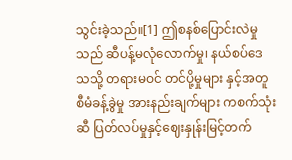သွင်းခဲ့သည်။[1] ဤစနစ်ပြောင်းလဲမှုသည် ဆီပန့်မလုံလောက်မှု၊ နယ်စပ်ဒေသသို့ တရားမဝင် တင်ပို့မှုများ နှင့်အတူ စီမံခန့်ခွဲမှု အားနည်းချက်များ ကစက်သုံးဆီ ပြတ်လပ်မှုနှင့်ဈေးနှုန်းမြင့်တက်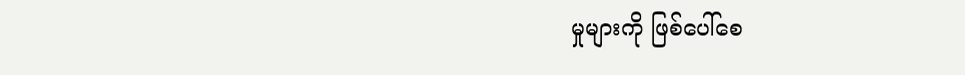မှုများကို ဖြစ်ပေါ်စေ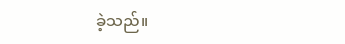ခဲ့သည်။